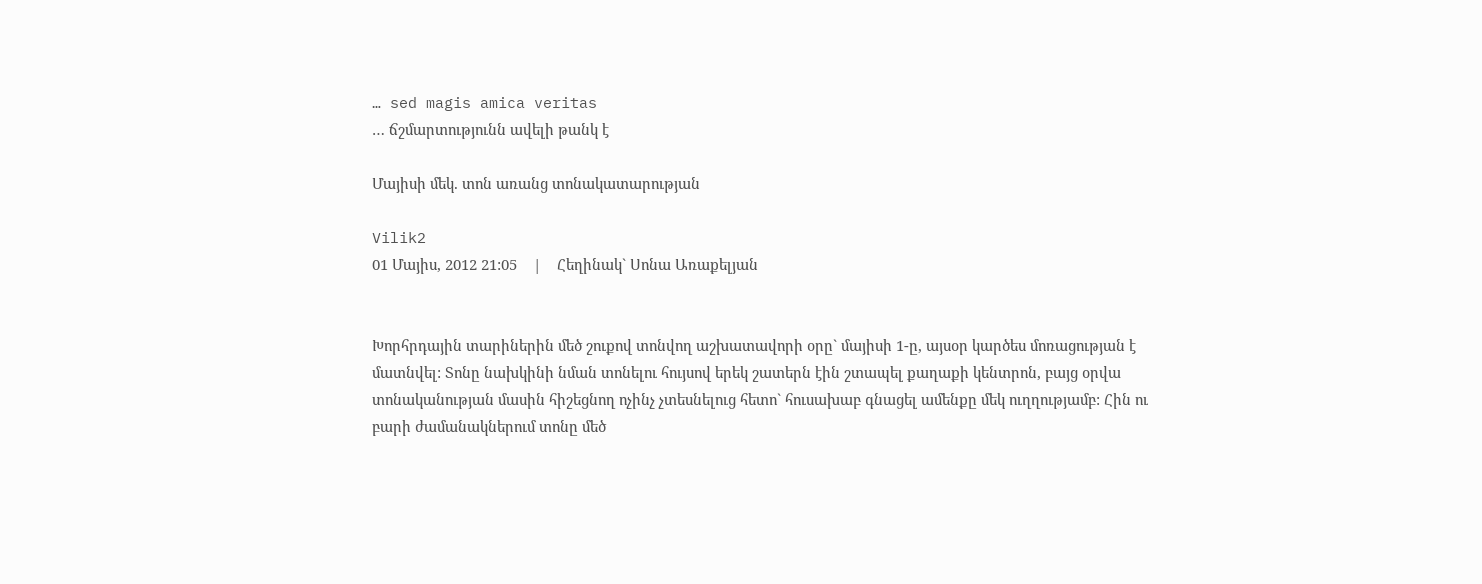… sed magis amica veritas
… ճշմարտությունն ավելի թանկ է

Մայիսի մեկ. տոն առանց տոնակատարության

Vilik2
01 Մայիս, 2012 21:05    |    Հեղինակ` Սոնա Առաքելյան


Խորհրդային տարիներին մեծ շուքով տոնվող աշխատավորի օրը` մայիսի 1-ը, այսօր կարծես մոռացության է մատնվել: Տոնը նախկինի նման տոնելու հույսով երեկ շատերն էին շտապել քաղաքի կենտրոն, բայց օրվա տոնականության մասին հիշեցնող ոչինչ չտեսնելուց հետո` հուսախաբ գնացել ամենքը մեկ ուղղությամբ: Հին ու բարի ժամանակներում տոնը մեծ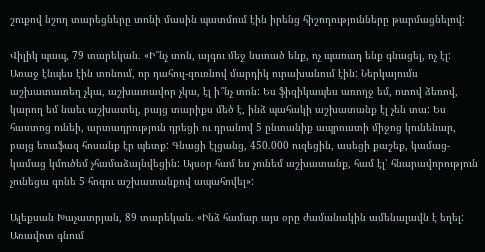շուքով նշող տարեցները տոնի մասին պատմում էին իրենց հիշողությունները թարմացնելով:

Վիլիկ պապ, 79 տարեկան. «Ի՞նչ տոն, այգու մեջ նստած ենք, ոչ պառադ ենք գնացել, ոչ էլ: Առաջ էնպես էին տոնում, որ դահուլ-զուռնով մարդիկ ուրախանում էին: Ներկայումս աշխատատեղ չկա, աշխատավոր չկա, էլ ի՞նչ տոն: Ես ֆիզիկապես առողջ եմ, ոտով ձեռով, կարող եմ նաեւ աշխատել, բայց տարիքս մեծ է, ինձ պահակի աշխատանք էլ չեն տա: Ես հաստոց ունեի, արտադրություն դրեցի ու դրանով 5 ընտանիք ապրուստի միջոց կունենար, բայց եռաֆազ հոսանք էր պետք: Գնացի էլցանց, 450.000 ուզեցին, ասեցի քաշեք, կամաց-կամաց կմուծեմ չհամաձայնվեցին: Այսօր համ ես չունեմ աշխատանք, համ էլ՝ հնարավորություն չունեցա գոնե 5 հոգու աշխատանքով ապահովել»:

Ալեքսան Խաչատրյան, 89 տարեկան. «Ինձ համար այս օրը ժամանակին ամենալավն է եղել: Առավոտ գնում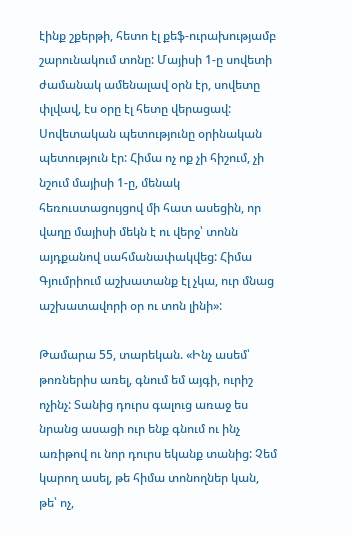էինք շքերթի, հետո էլ քեֆ-ուրախությամբ շարունակում տոնը: Մայիսի 1-ը սովետի ժամանակ ամենալավ օրն էր, սովետը փլվավ, էս օրը էլ հետը վերացավ: Սովետական պետությունը օրինական պետություն էր: Հիմա ոչ ոք չի հիշում, չի նշում մայիսի 1-ը, մենակ հեռուստացույցով մի հատ ասեցին, որ վաղը մայիսի մեկն է ու վերջ՝ տոնն այդքանով սահմանափակվեց: Հիմա Գյումրիում աշխատանք էլ չկա, ուր մնաց աշխատավորի օր ու տոն լինի»:

Թամարա 55, տարեկան. «Ինչ ասեմ՝ թոռներիս առել, գնում եմ այգի, ուրիշ ոչինչ: Տանից դուրս գալուց առաջ ես նրանց ասացի ուր ենք գնում ու ինչ առիթով ու նոր դուրս եկանք տանից: Չեմ կարող ասել, թե հիմա տոնողներ կան, թե՝ ոչ,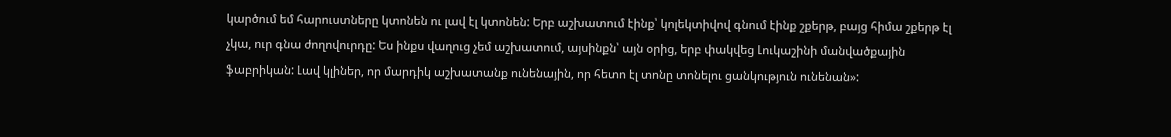կարծում եմ հարուստները կտոնեն ու լավ էլ կտոնեն: Երբ աշխատում էինք՝ կոլեկտիվով գնում էինք շքերթ, բայց հիմա շքերթ էլ չկա, ուր գնա ժողովուրդը: Ես ինքս վաղուց չեմ աշխատում, այսինքն՝ այն օրից, երբ փակվեց Լուկաշինի մանվածքային ֆաբրիկան: Լավ կլիներ, որ մարդիկ աշխատանք ունենային, որ հետո էլ տոնը տոնելու ցանկություն ունենան»: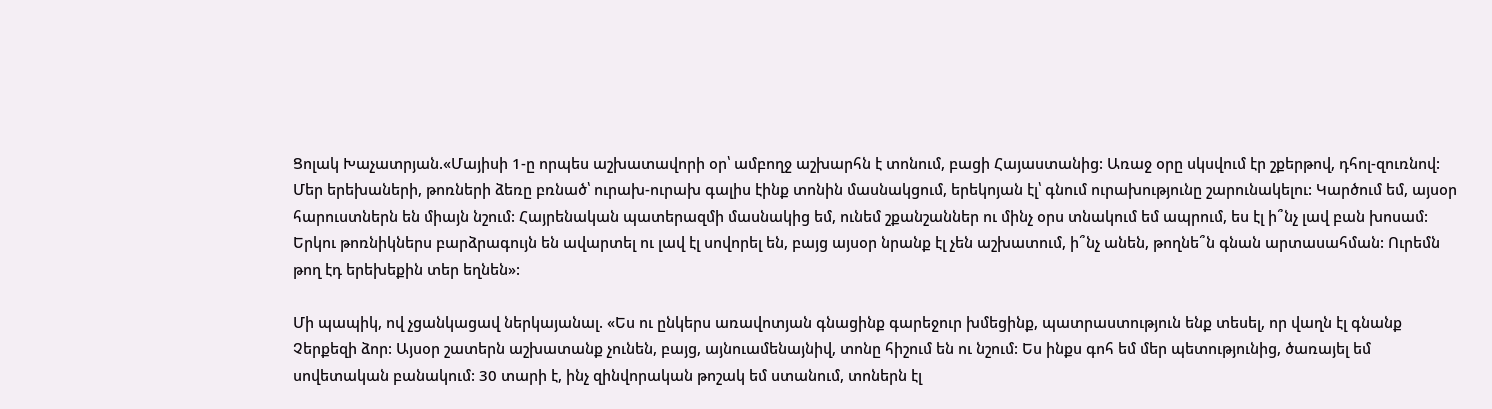Ցոլակ Խաչատրյան.«Մայիսի 1-ը որպես աշխատավորի օր՝ ամբողջ աշխարհն է տոնում, բացի Հայաստանից: Առաջ օրը սկսվում էր շքերթով, դհոլ-զուռնով: Մեր երեխաների, թոռների ձեռը բռնած՝ ուրախ-ուրախ գալիս էինք տոնին մասնակցում, երեկոյան էլ՝ գնում ուրախությունը շարունակելու: Կարծում եմ, այսօր հարուստներն են միայն նշում: Հայրենական պատերազմի մասնակից եմ, ունեմ շքանշաններ ու մինչ օրս տնակում եմ ապրում, ես էլ ի՞նչ լավ բան խոսամ: Երկու թոռնիկներս բարձրագույն են ավարտել ու լավ էլ սովորել են, բայց այսօր նրանք էլ չեն աշխատում, ի՞նչ անեն, թողնե՞ն գնան արտասահման: Ուրեմն թող էդ երեխեքին տեր եղնեն»:

Մի պապիկ, ով չցանկացավ ներկայանալ. «Ես ու ընկերս առավոտյան գնացինք գարեջուր խմեցինք, պատրաստություն ենք տեսել, որ վաղն էլ գնանք Չերքեզի ձոր: Այսօր շատերն աշխատանք չունեն, բայց, այնուամենայնիվ, տոնը հիշում են ու նշում: Ես ինքս գոհ եմ մեր պետությունից, ծառայել եմ սովետական բանակում: 30 տարի է, ինչ զինվորական թոշակ եմ ստանում, տոներն էլ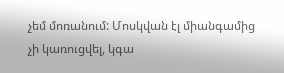չեմ մոռանում: Մոսկվան էլ միանգամից չի կառուցվել, կգա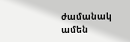ժամանակ ամեն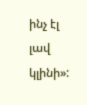ինչ էլ լավ կլինի»: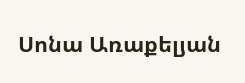Սոնա Առաքելյան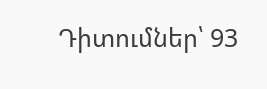Դիտումներ՝ 93